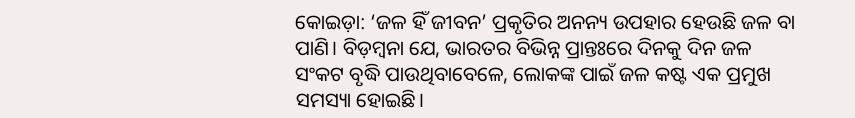କୋଇଡ଼ା: ‘ଜଳ ହିଁ ଜୀବନ’ ପ୍ରକୃତିର ଅନନ୍ୟ ଉପହାର ହେଉଛି ଜଳ ବା ପାଣି। ବିଡ଼ମ୍ବନା ଯେ, ଭାରତର ବିଭିନ୍ନ ପ୍ରାନ୍ତଃରେ ଦିନକୁ ଦିନ ଜଳ ସଂକଟ ବୃଦ୍ଧି ପାଉଥିବାବେଳେ, ଲୋକଙ୍କ ପାଇଁ ଜଳ କଷ୍ଟ ଏକ ପ୍ରମୁଖ ସମସ୍ୟା ହୋଇଛି।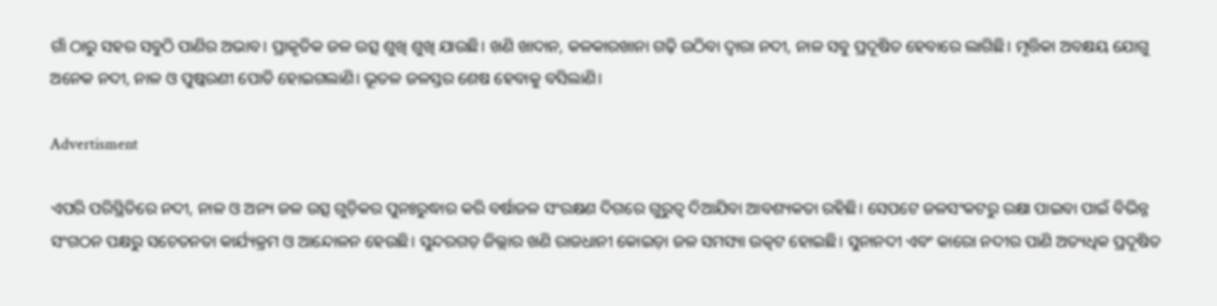ଗାଁ ଠାରୁ ସହର ସବୁଠି ପାଣିର ଅଭାବ। ପ୍ରାକୃତିକ ଜଳ ଉତ୍ସ ଶୁଖି ଶୁଖି ଯାଉଛି। ଖଣି ଖାଦାନ, କଳକାରଖାନା ଗଢ଼ି ଉଠିବା ଦ୍ୱାରା ନଦୀ, ନାଳ ସବୁ ପ୍ରଦୂଷିତ ହେବାରେ ଲାଗିଛି। ମୃତ୍ତିକା ଅବକ୍ଷୟ ଯୋଗୁ ଅନେକ ନଦୀ, ନାଳ ଓ ପୁଷ୍କରଣୀ ପୋତି ହୋଇଗଲାଣି। ଭୂତଳ ଜଳସ୍ତର ଶେଷ ହେବାକୁ ବସିଲାଣି।

Advertisment

ଏପରି ପରିସ୍ଥିତିରେ ନଦୀ, ନାଳ ଓ ଅନ୍ୟ ଜଳ ଉତ୍ସ ଗୁଡ଼ିକର ପୁନଃରୁଦ୍ଧାର କରି ବର୍ଷାଜଳ ସଂରକ୍ଷଣ ଦିଗରେ ଗୁରୁତ୍ବ ଦିଆଯିବା ଆବଶ୍ୟକତା ରହିଛି। ସେପଟେ ଜଳସଂକଟରୁ ରକ୍ଷା ପାଇବା ପାଇଁ ବିଭିନ୍ନ ସଂଗଠନ ପକ୍ଷରୁ ସଚେତନତା କାର୍ଯ୍ୟକ୍ରମ ଓ ଆନ୍ଦୋଳନ ହେଉଛି। ସୁନ୍ଦରଗଡ଼ ଜିଲ୍ଲାର ଖଣି ରାଜଧାନୀ କୋଇଡ଼ା ଜଳ ସମସ୍ୟା ଉତ୍କଟ ହୋଇଛି। ସୁନାନଦୀ ଏବଂ କାରୋ ନଦୀର ପାଣି ଅତ୍ୟଧିକ ପ୍ରଦୂଷିତ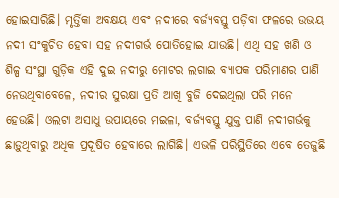ହୋଇସାରିଛି। ମୃର୍ତ୍ତିକା ଅବକ୍ଷୟ ଏବଂ ନଦୀରେ ବର୍ଜ୍ୟବସ୍ତୁ ପଡ଼ିବା ଫଳରେ ଉଭୟ ନଦୀ ସଂକୁଚିତ ହେବା ସହ ନଦୀଗର୍ଭ ପୋତିହୋଇ ଯାଉଛି। ଏଥି ସହ ଖଣି ଓ ଶିଳ୍ପ ସଂସ୍ଥା ଗୁଡ଼ିକ ଏହି ଦୁଇ ନଦୀରୁ ମୋଟର ଲଗାଇ ବ୍ୟାପକ ପରିମାଣର ପାଣି ନେଉଥିବାବେଳେ, ନଦୀର ସୁରକ୍ଷା ପ୍ରତି ଆଖି ବୁଜି ଦେଇଥିଲା ପରି ମନେ ହେଉଛି। ଓଲଟା ଅସାଧୁ ଉପାୟରେ ମଇଳା, ବର୍ଜ୍ୟବସ୍ତୁ ଯୁକ୍ତ ପାଣି ନଦୀଗର୍ଭକୁ ଛାଡ଼ୁଥିବାରୁ ଅଧିକ ପ୍ରଦୂଷିତ ହେବାରେ ଲାଗିଛି। ଏଭଳି ପରିସ୍ଥିତିରେ ଏବେ ତେଜୁଛି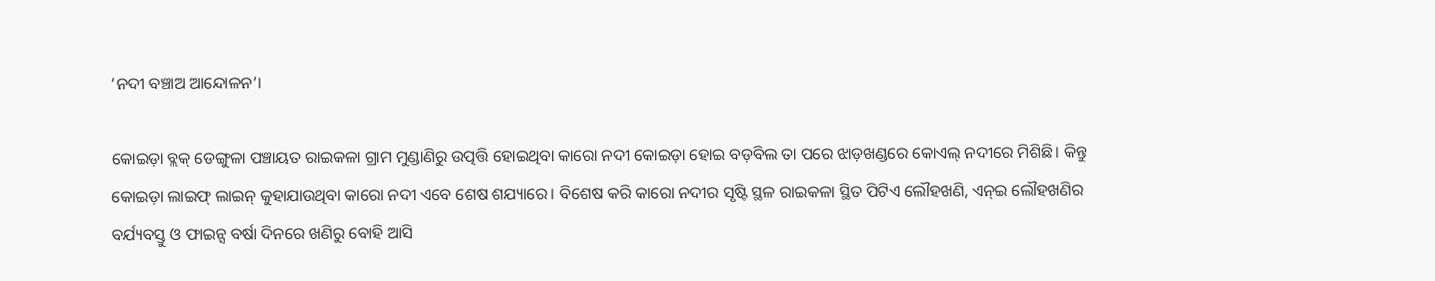‘ନଦୀ ବଞ୍ଚାଅ ଆନ୍ଦୋଳନ’।

କୋଇଡ଼ା ବ୍ଲକ୍ ଡେଙ୍ଗୁଳା ପଞ୍ଚାୟତ ରାଇକଳା ଗ୍ରାମ ମୁଣ୍ଡାଣିରୁ ଉତ୍ପତ୍ତି ହୋଇଥିବା କାରୋ ନଦୀ କୋଇଡ଼ା ହୋଇ ବଡ଼ବିଲ ତା ପରେ ଝାଡ଼ଖଣ୍ଡରେ କୋଏଲ୍ ନଦୀରେ ମିଶିଛି। କିନ୍ତୁ କୋଇଡ଼ା ଲାଇଫ୍ ଲାଇନ୍ କୁହାଯାଉଥିବା କାରୋ ନଦୀ ଏବେ ଶେଷ ଶଯ୍ୟାରେ। ବିଶେଷ କରି କାରୋ ନଦୀର ସୃଷ୍ଟି ସ୍ଥଳ ରାଇକଳା ସ୍ଥିତ ପିଟିଏ ଲୌହଖଣି, ଏନ୍ଇ ଲୌହଖଣିର ବର୍ଯ୍ୟବସ୍ତୁ ଓ ଫାଇନ୍ସ ବର୍ଷା ଦିନରେ ଖଣିରୁ ବୋହି ଆସି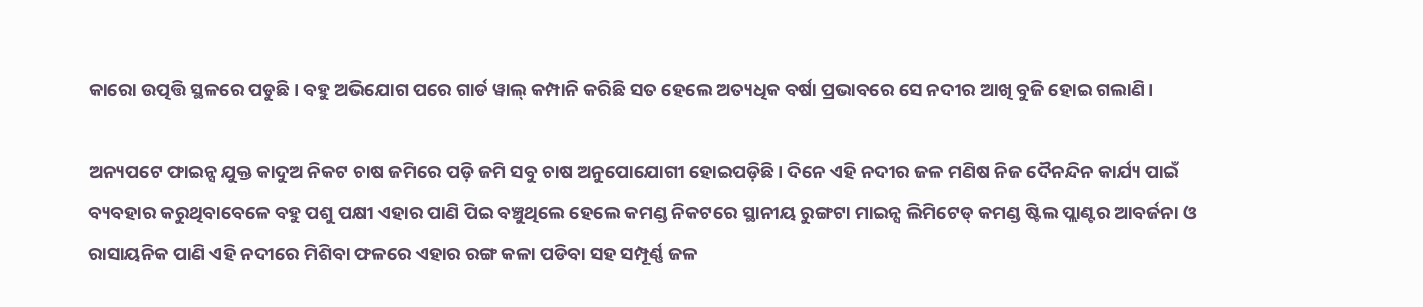କାରୋ ଉତ୍ପତ୍ତି ସ୍ଥଳରେ ପଡୁଛି। ବହୁ ଅଭିଯୋଗ ପରେ ଗାର୍ଡ ୱାଲ୍ କମ୍ପାନି କରିଛି ସତ ହେଲେ ଅତ୍ୟଧିକ ବର୍ଷା ପ୍ରଭାବରେ ସେ ନଦୀର ଆଖି ବୁଜି ହୋଇ ଗଲାଣି।

ଅନ୍ୟପଟେ ଫାଇନ୍ସ ଯୁକ୍ତ କାଦୁଅ ନିକଟ ଚାଷ ଜମିରେ ପଡ଼ି ଜମି ସବୁ ଚାଷ ଅନୁପୋଯୋଗୀ ହୋଇପଡ଼ିଛି। ଦିନେ ଏହି ନଦୀର ଜଳ ମଣିଷ ନିଜ ଦୈନନ୍ଦିନ କାର୍ଯ୍ୟ ପାଇଁ ବ୍ୟବହାର କରୁଥିବାବେଳେ ବହୁ ପଶୁ ପକ୍ଷୀ ଏହାର ପାଣି ପିଇ ବଞ୍ଚୁଥିଲେ ହେଲେ କମଣ୍ଡ ନିକଟରେ ସ୍ଥାନୀୟ ରୁଙ୍ଗଟା ମାଇନ୍ସ ଲିମିଟେଡ୍ କମଣ୍ଡ ଷ୍ଟିଲ ପ୍ଲାଣ୍ଟର ଆବର୍ଜନା ଓ ରାସାୟନିକ ପାଣି ଏହି ନଦୀରେ ମିଶିବା ଫଳରେ ଏହାର ରଙ୍ଗ କଳା ପଡିବା ସହ ସମ୍ପୂର୍ଣ୍ଣ ଜଳ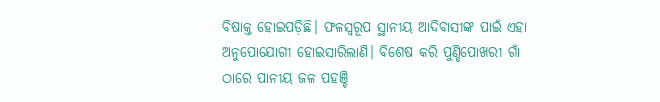ବିଷାକ୍ତ ହୋଇପଡ଼ିଛି। ଫଳସ୍ଵରୂପ ସ୍ଥାନୀୟ ଆଦିବାସୀଙ୍କ ପାଇଁ ଏହା ଅନୁପୋଯୋଗୀ ହୋଇସାରିଲାଣି। ବିଶେଷ କରି ପୁଣ୍ଡିପୋଖରୀ ଗାଁ ଠାରେ ପାନୀୟ ଜଳ ପହଞ୍ଚି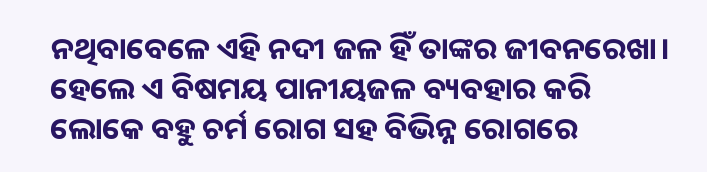ନଥିବାବେଳେ ଏହି ନଦୀ ଜଳ ହିଁ ତାଙ୍କର ଜୀବନରେଖା। ହେଲେ ଏ ବିଷମୟ ପାନୀୟଜଳ ବ୍ୟବହାର କରି ଲୋକେ ବହୁ ଚର୍ମ ରୋଗ ସହ ବିଭିନ୍ନ ରୋଗରେ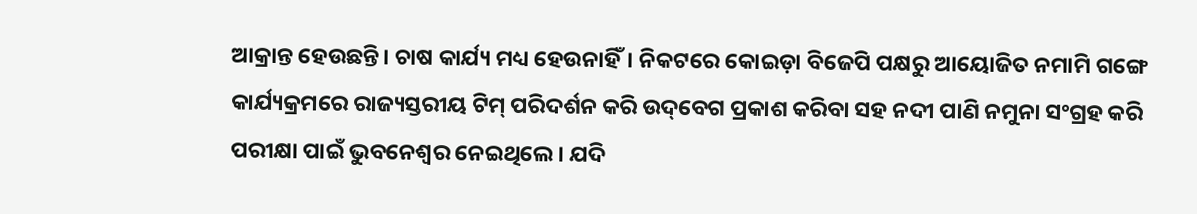ଆକ୍ରାନ୍ତ ହେଉଛନ୍ତି। ଚାଷ କାର୍ଯ୍ୟ ମଧ୍ୟ ହେଉନାହିଁ। ନିକଟରେ କୋଇଡ଼ା ବିଜେପି ପକ୍ଷରୁ ଆୟୋଜିତ ନମାମି ଗଙ୍ଗେ କାର୍ଯ୍ୟକ୍ରମରେ ରାଜ୍ୟସ୍ତରୀୟ ଟିମ୍ ପରିଦର୍ଶନ କରି ଉଦ୍‌ବେଗ ପ୍ରକାଶ କରିବା ସହ ନଦୀ ପାଣି ନମୁନା ସଂଗ୍ରହ କରି ପରୀକ୍ଷା ପାଇଁ ଭୁବନେଶ୍ଵର ନେଇଥିଲେ। ଯଦି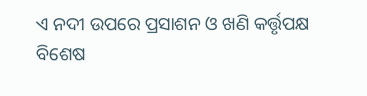ଏ ନଦୀ ଉପରେ ପ୍ରସାଶନ ଓ ଖଣି କର୍ତ୍ତୃପକ୍ଷ ବିଶେଷ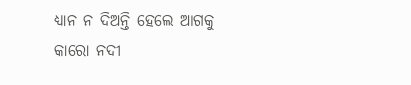ଧ୍ୟାନ ନ ଦିଅନ୍ତି ହେଲେ ଆଗକୁ କାରୋ ନଦୀ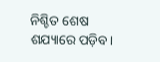ନିଶ୍ଚିତ ଶେଷ ଶଯ୍ୟାରେ ପଡ଼ିବ।